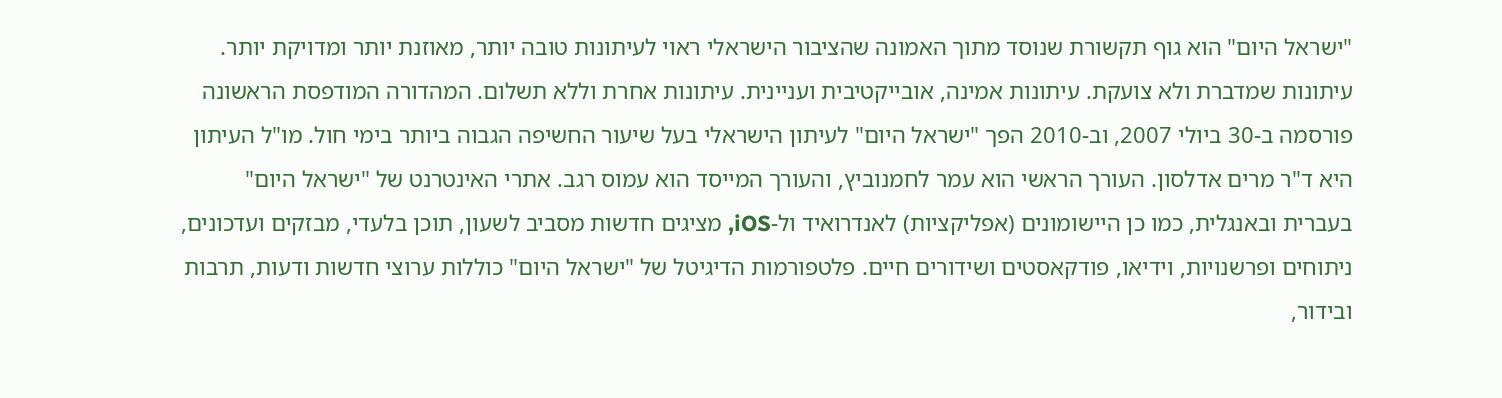"ישראל היום" הוא גוף תקשורת שנוסד מתוך האמונה שהציבור הישראלי ראוי לעיתונות טובה יותר, מאוזנת יותר ומדויקת יותר. עיתונות שמדברת ולא צועקת. עיתונות אמינה, אובייקטיבית ועניינית. עיתונות אחרת וללא תשלום. המהדורה המודפסת הראשונה פורסמה ב-30 ביולי 2007, וב-2010 הפך "ישראל היום" לעיתון הישראלי בעל שיעור החשיפה הגבוה ביותר בימי חול. מו"ל העיתון היא ד"ר מרים אדלסון. העורך הראשי הוא עמר לחמנוביץ, והעורך המייסד הוא עמוס רגב. אתרי האינטרנט של "ישראל היום" בעברית ובאנגלית, כמו כן היישומונים (אפליקציות) לאנדרואיד ול-iOS, מציגים חדשות מסביב לשעון, תוכן בלעדי, מבזקים ועדכונים, ניתוחים ופרשנויות, וידיאו, פודקאסטים ושידורים חיים. פלטפורמות הדיגיטל של "ישראל היום" כוללות ערוצי חדשות ודעות, תרבות ובידור,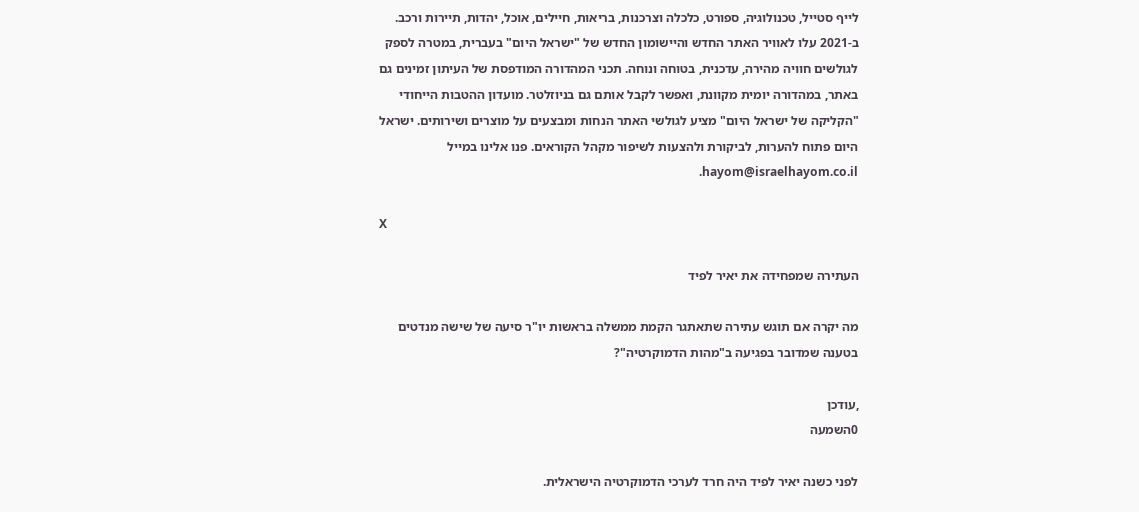לייף סטייל, טכנולוגיה, ספורט, כלכלה וצרכנות, בריאות, חיילים, אוכל, יהדות, תיירות ורכב. ב-2021 עלו לאוויר האתר החדש והיישומון החדש של "ישראל היום" בעברית, במטרה לספק לגולשים חוויה מהירה, עדכנית, בטוחה ונוחה. תכני המהדורה המודפסת של העיתון זמינים גם באתר, במהדורה יומית מקוונת, ואפשר לקבל אותם גם בניוזלטר. מועדון ההטבות הייחודי "הקליקה של ישראל היום" מציע לגולשי האתר הנחות ומבצעים על מוצרים ושירותים. ישראל היום פתוח להערות, לביקורת ולהצעות לשיפור מקהל הקוראים. פנו אלינו במייל hayom@israelhayom.co.il.

X

העתירה שמפחידה את יאיר לפיד

מה יקרה אם תוגש עתירה שתאתגר הקמת ממשלה בראשות יו"ר סיעה של שישה מנדטים בטענה שמדובר בפגיעה ב"מהות הדמוקרטיה"?

,עודכן
0השמעה

לפני כשנה יאיר לפיד היה חרד לערכי הדמוקרטיה הישראלית.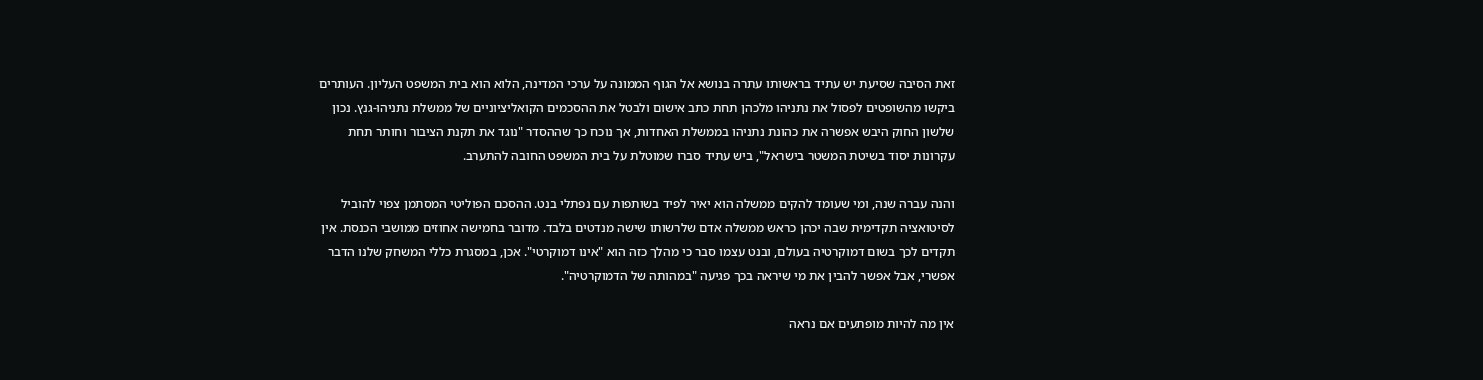זאת הסיבה שסיעת יש עתיד בראשותו עתרה בנושא אל הגוף הממונה על ערכי המדינה, הלוא הוא בית המשפט העליון. העותרים ביקשו מהשופטים לפסול את נתניהו מלכהן תחת כתב אישום ולבטל את ההסכמים הקואליציוניים של ממשלת נתניהו-גנץ. נכון שלשון החוק היבש אפשרה את כהונת נתניהו בממשלת האחדות, אך נוכח כך שההסדר "נוגד את תקנת הציבור וחותר תחת עקרונות יסוד בשיטת המשטר בישראל", ביש עתיד סברו שמוטלת על בית המשפט החובה להתערב.

והנה עברה שנה, ומי שעומד להקים ממשלה הוא יאיר לפיד בשותפות עם נפתלי בנט. ההסכם הפוליטי המסתמן צפוי להוביל לסיטואציה תקדימית שבה יכהן כראש ממשלה אדם שלרשותו שישה מנדטים בלבד. מדובר בחמישה אחוזים ממושבי הכנסת. אין תקדים לכך בשום דמוקרטיה בעולם, ובנט עצמו סבר כי מהלך כזה הוא "אינו דמוקרטי". אכן, במסגרת כללי המשחק שלנו הדבר אפשרי, אבל אפשר להבין את מי שיראה בכך פגיעה "במהותה של הדמוקרטיה".

אין מה להיות מופתעים אם נראה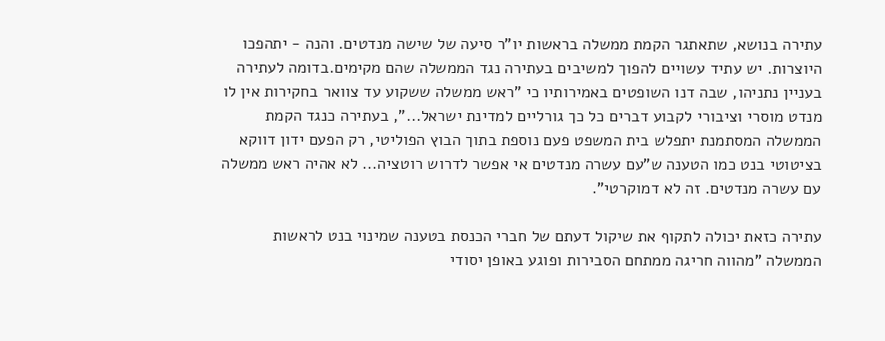עתירה בנושא, שתאתגר הקמת ממשלה בראשות יו"ר סיעה של שישה מנדטים. והנה - יתהפכו היוצרות. יש עתיד עשויים להפוך למשיבים בעתירה נגד הממשלה שהם מקימים.בדומה לעתירה בעניין נתניהו, שבה דנו השופטים באמירותיו כי "ראש ממשלה ששקוע עד צוואר בחקירות אין לו מנדט מוסרי וציבורי לקבוע דברים כל כך גורליים למדינת ישראל...", בעתירה כנגד הקמת הממשלה המסתמנת יתפלש בית המשפט פעם נוספת בתוך הבוץ הפוליטי, רק הפעם ידון דווקא בציטוטי בנט כמו הטענה ש"עם עשרה מנדטים אי אפשר לדרוש רוטציה... לא אהיה ראש ממשלה עם עשרה מנדטים. זה לא דמוקרטי".

עתירה כזאת יכולה לתקוף את שיקול דעתם של חברי הכנסת בטענה שמינוי בנט לראשות הממשלה "מהווה חריגה ממתחם הסבירות ופוגע באופן יסודי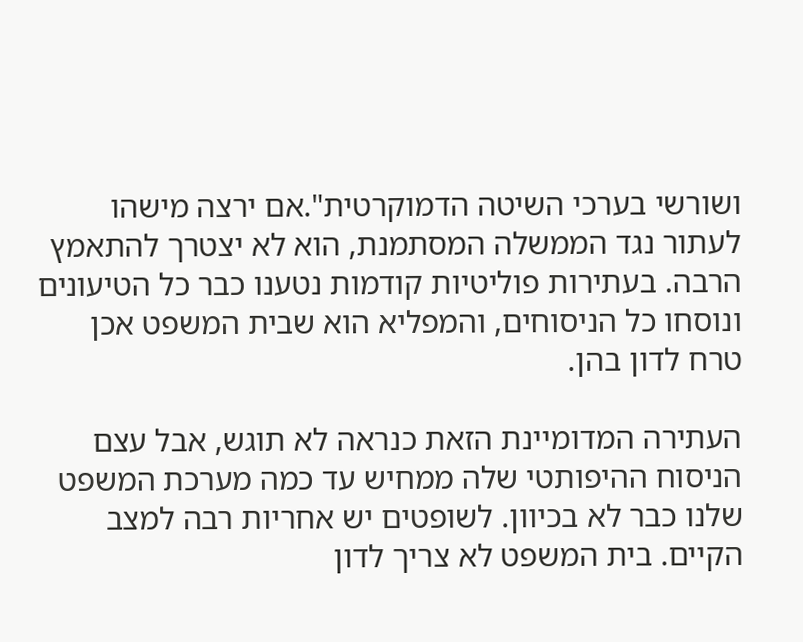ושורשי בערכי השיטה הדמוקרטית".אם ירצה מישהו לעתור נגד הממשלה המסתמנת, הוא לא יצטרך להתאמץ הרבה. בעתירות פוליטיות קודמות נטענו כבר כל הטיעונים ונוסחו כל הניסוחים, והמפליא הוא שבית המשפט אכן טרח לדון בהן.

העתירה המדומיינת הזאת כנראה לא תוגש, אבל עצם הניסוח ההיפותטי שלה ממחיש עד כמה מערכת המשפט שלנו כבר לא בכיוון. לשופטים יש אחריות רבה למצב הקיים. בית המשפט לא צריך לדון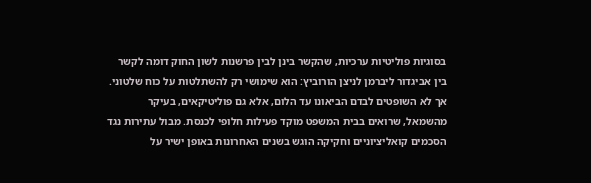בסוגיות פוליטיות ערכיות, שהקשר בינן לבין פרשנות לשון החוק דומה לקשר בין אביגדור ליברמן לניצן הורוביץ: הוא שימושי רק להשתלטות על כוח שלטוני. אך לא השופטים לבדם הביאונו עד הלום, אלא גם פוליטיקאים, בעיקר מהשמאל, שרואים בבית המשפט מוקד פעילות חלופי לכנסת. מבול עתירות נגד הסכמים קואליציוניים וחקיקה הוגש בשנים האחרונות באופן ישיר על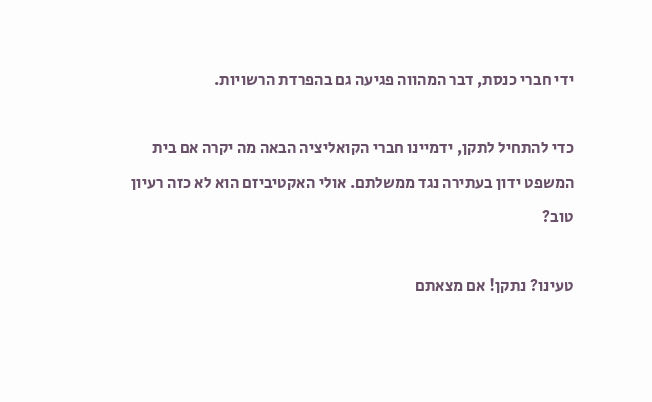ידי חברי כנסת, דבר המהווה פגיעה גם בהפרדת הרשויות.

כדי להתחיל לתקן, ידמיינו חברי הקואליציה הבאה מה יקרה אם בית המשפט ידון בעתירה נגד ממשלתם. אולי האקטיביזם הוא לא כזה רעיון טוב?

טעינו? נתקן! אם מצאתם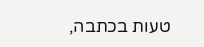טעות בכתבה,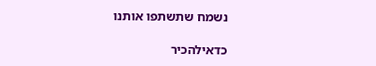נשמח שתשתפו אותנו

כדאילהכיר